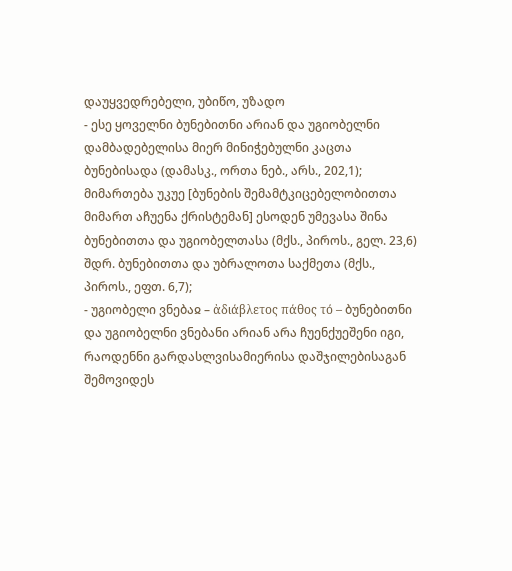დაუყვედრებელი, უბიწო, უზადო
- ესე ყოველნი ბუნებითნი არიან და უგიობელნი დამბადებელისა მიერ მინიჭებულნი კაცთა ბუნებისადა (დამასკ., ორთა ნებ., არს., 202,1); მიმართება უკუე [ბუნების შემამტკიცებელობითთა მიმართ აჩუენა ქრისტემან] ესოდენ უმევასა შინა ბუნებითთა და უგიობელთასა (მქს., პიროს., გელ. 23,6) შდრ. ბუნებითთა და უბრალოთა საქმეთა (მქს., პიროს., ეფთ. 6,7);
- უგიობელი ვნებაჲ – ἀδιάβλετος πάθος τό – ბუნებითნი და უგიობელნი ვნებანი არიან არა ჩუენქუეშენი იგი, რაოდენნი გარდასლვისამიერისა დაშჯილებისაგან შემოვიდეს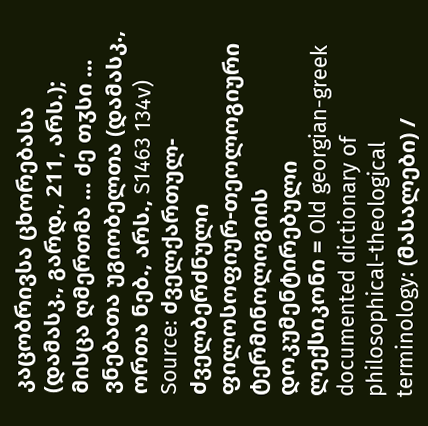კაცობრივსა ცხორებასა (დამასკ., გარდ., 211, არს.); მისცა ღმერთმა ... ძე თჳსი ... ვნებათა უგიობელთა (დამასკ., ორთა ნებ., არს., S1463 134v)
Source: ძველქართულ-ძველბერძნული ფილოსოფიურ-თეოლოგიური ტერმინოლოგიის დოკუმენტირებული ლექსიკონი = Old georgian-greek documented dictionary of philosophical-theological terminology: (მასალები) /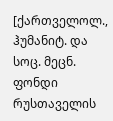[ქართველოლ., ჰუმანიტ. და სოც. მეცნ. ფონდი რუსთაველის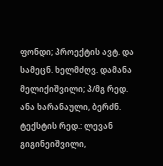ფონდი; პროექტის ავტ. და სამეცნ. ხელმძღვ. დამანა მელიქიშვილი; პ/მგ რედ. ანა ხარანაული, ბერძნ. ტექსტის რედ.: ლევან გიგინეიშვილი,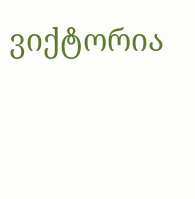ვიქტორია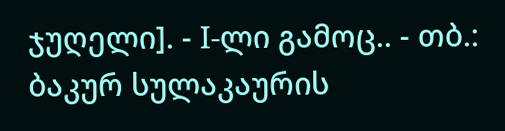ჯუღელი]. - I-ლი გამოც.. - თბ.: ბაკურ სულაკაურის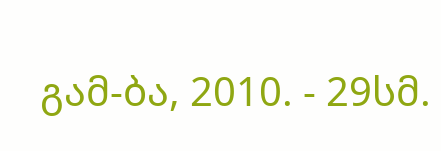გამ-ბა, 2010. - 29სმ.